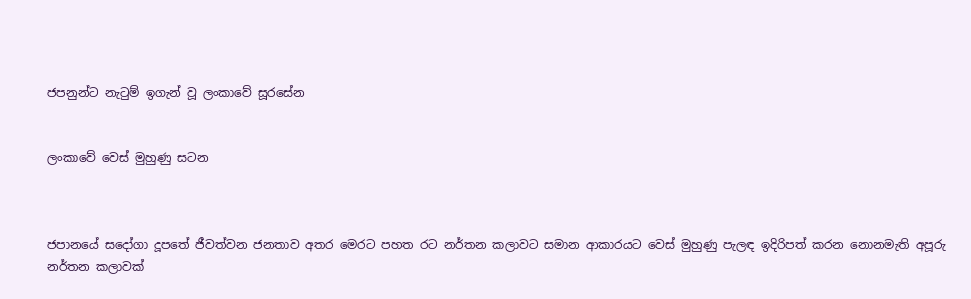ජපනුන්ට නැටුම් ඉගැන් වූ ලංකාවේ සූරසේන


ලංකාවේ වෙස් මුහුණු සටන



ජපානයේ සදෝගා දූපතේ ජීවත්වන ජනතාව අතර මෙරට පහත රට නර්තන කලාවට සමාන ආකාරයට වෙස් මුහුණු පැලඳ ඉදිරිපත් කරන නොනමැති අපූරු නර්තන කලාවක්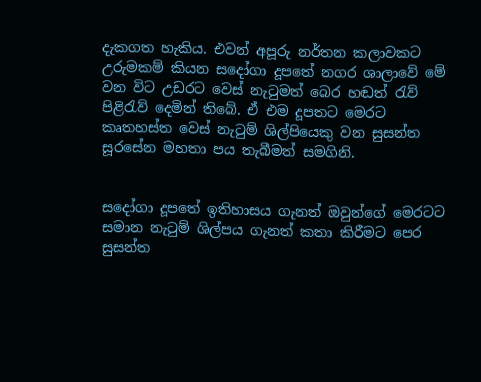දැකගත හැකිය. එවන් අපූරු නර්තන කලාවකට උරුමකම් කියන සදෝගා දූපතේ නගර ශාලාවේ මේ වන විට උඩරට වෙස් නැටුමත් බෙර හඬත් රැව් පිළිරැව් දෙමින් තිබේ. ඒ එම දූපතට මෙරට කෘතහස්ත වෙස් නැටුම් ශිල්පියෙකු වන සුසන්ත සූරසේන මහතා පය තැබීමත් සමගිනි.


සදෝගා දූපතේ ඉතිහාසය ගැනත් ඔවුන්ගේ මෙරටට සමාන නැටුම් ශිල්පය ගැනත් කතා කිරීමට පෙර සුසන්ත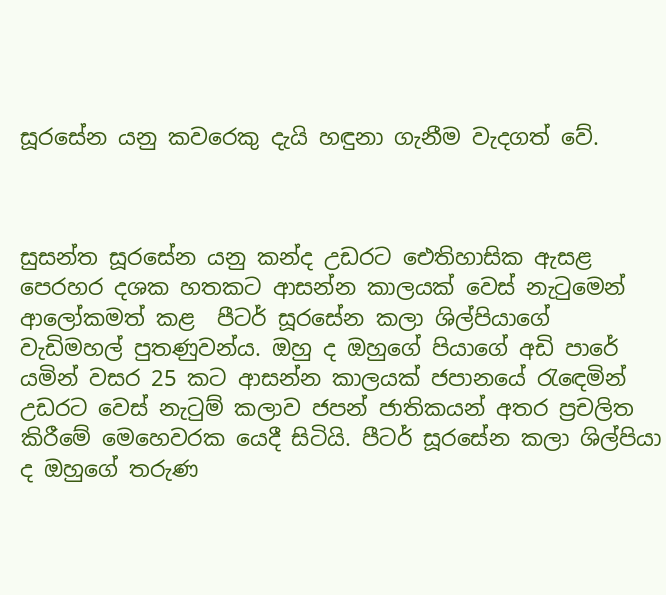සූරසේන යනු කවරෙකු දැයි හඳුනා ගැනීම වැදගත් වේ.



සුසන්ත සූරසේන යනු කන්ද උඩරට ඓතිහාසික ඇසළ පෙරහර දශක හතකට ආසන්න කාලයක් වෙස් නැටුමෙන් ආලෝකමත් කළ  පීටර් සූරසේන කලා ශිල්පියාගේ වැඩිමහල් පුතණුවන්ය. ඔහු ද ඔහුගේ පියාගේ අඩි පාරේ යමින් වසර 25 කට ආසන්න කාලයක් ජපානයේ රැඳෙමින් උඩරට වෙස් නැටුම් කලාව ජපන් ජාතිකයන් අතර ප්‍රචලිත කිරීමේ මෙහෙවරක යෙදී සිටියි. පීටර් සූරසේන කලා ශිල්පියා ද ඔහුගේ තරුණ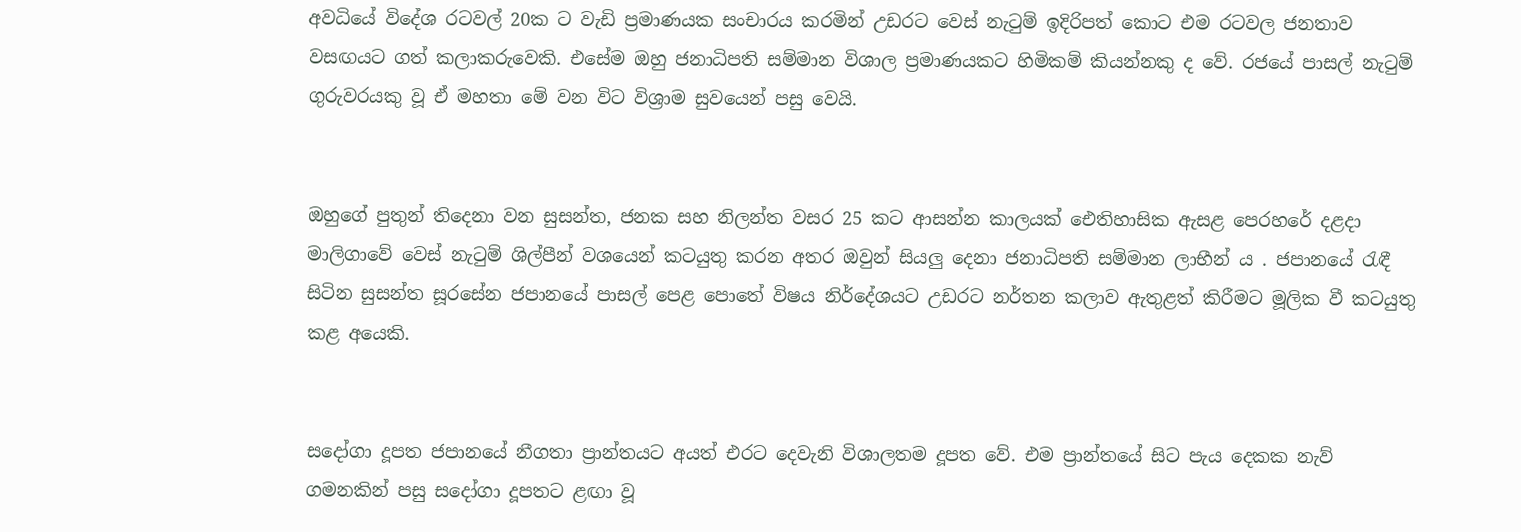අවධියේ විදේශ රටවල් 20ක ට වැඩි ප්‍රමාණයක සංචාරය කරමින් උඩරට වෙස් නැටුම් ඉදිරිපත් කොට එම රටවල ජනතාව වසඟයට ගත් කලාකරුවෙකි. එසේම ඔහු ජනාධිපති සම්මාන විශාල ප්‍රමාණයකට හිමිකම් කියන්නකු ද වේ. රජයේ පාසල් නැටුම් ගුරුවරයකු වූ ඒ මහතා මේ වන විට විශ්‍රාම සුවයෙන් පසු වෙයි.


ඔහුගේ පුතුන් තිදෙනා වන සුසන්ත, ජනක සහ නිලන්ත වසර 25 කට ආසන්න කාලයක් ඓතිහාසික ඇසළ පෙරහරේ දළදා මාලිගාවේ වෙස් නැටුම් ශිල්පීන් වශයෙන් කටයුතු කරන අතර ඔවුන් සියලු‍ දෙනා ජනාධිපති සම්මාන ලාභීන් ය . ජපානයේ රැඳී සිටින සුසන්ත සූරසේන ජපානයේ පාසල් පෙළ පොතේ විෂය නිර්දේශයට උඩරට නර්තන කලාව ඇතුළත් කිරීමට මූලික වී කටයුතු කළ අයෙකි.


සදෝගා දූපත ජපානයේ නීගතා ප්‍රාන්තයට අයත් එරට දෙවැනි විශාලතම දූපත වේ. එම ප්‍රාන්තයේ සිට පැය දෙකක නැව් ගමනකින් පසු සදෝගා දූපතට ළඟා වූ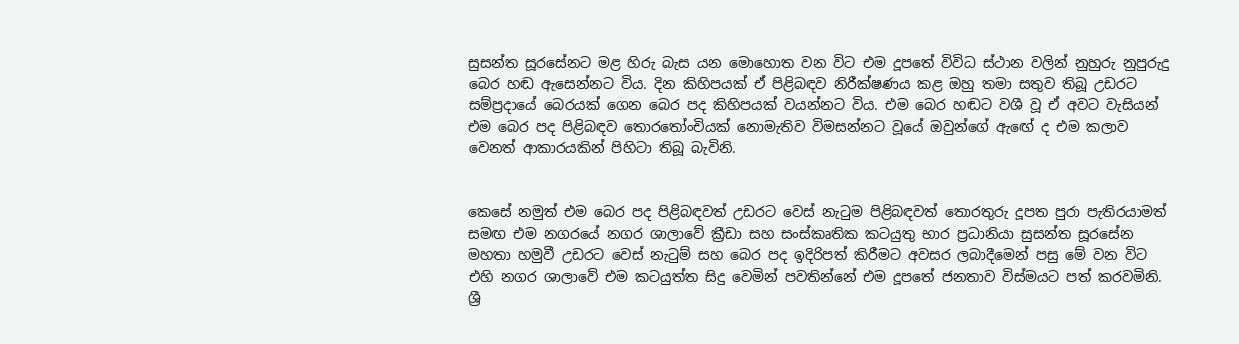සුසන්ත සූරසේනට මළ හිරු බැස යන මොහොත වන විට එම දූපතේ විවිධ ස්ථාන වලින් නුහුරු නුපුරුදු බෙර හඬ ඇසෙන්නට විය. දින කිහිපයක් ඒ පිළිබඳව නිරීක්ෂණය කළ ඔහු තමා සතුව තිබූ උඩරට සම්ප්‍රදායේ බෙරයක් ගෙන බෙර පද කිහිපයක් වයන්නට විය. එම බෙර හඬට වශී වූ ඒ අවට වැසියන් එම බෙර පද පිළිබඳව තොරතෝංචියක් නොමැතිව විමසන්නට වූයේ ඔවුන්ගේ ඇඟේ ද එම කලාව වෙනත් ආකාරයකින් පිහිටා තිබූ බැවිනි.


කෙසේ නමුත් එම බෙර පද පිළිබඳවත් උඩරට වෙස් නැටුම පිළිබඳවත් තොරතුරු දූපත පුරා පැතිරයාමත් සමඟ එම නගරයේ නගර ශාලාවේ ක්‍රීඩා සහ සංස්කෘතික කටයුතු භාර ප්‍රධානියා සුසන්ත සූරසේන මහතා හමුවී උඩරට වෙස් නැටුම් සහ බෙර පද ඉදිරිපත් කිරීමට අවසර ලබාදීමෙන් පසු මේ වන විට එහි නගර ශාලාවේ එම කටයුත්ත සිදු වෙමින් පවතින්නේ එම දූපතේ ජනතාව විස්මයට පත් කරවමිනි. ශ්‍රී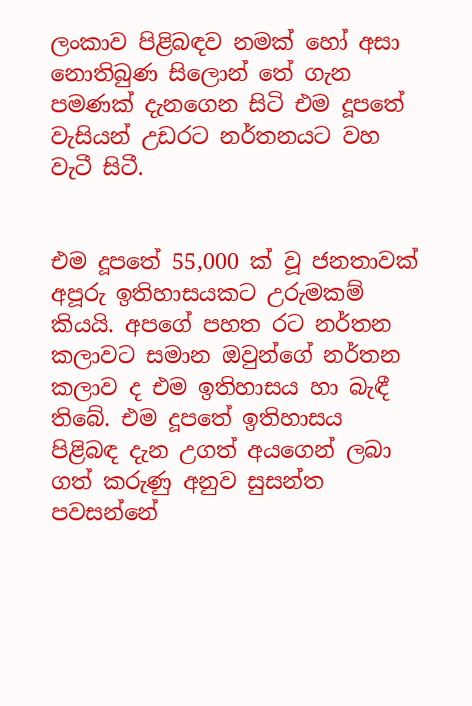ලංකාව පිළිබඳව නමක් හෝ අසා නොතිබුණ සිලොන් තේ ගැන පමණක් දැනගෙන සිටි එම දූපතේ වැසියන් උඩරට නර්තනයට වහ වැටී සිටී.


එම දූපතේ 55,000 ක් වූ ජනතාවක් අපූරු ඉතිහාසයකට උරුමකම් කියයි. අපගේ පහත රට නර්තන කලාවට සමාන ඔවුන්ගේ නර්තන කලාව ද එම ඉතිහාසය හා බැඳී තිබේ. එම දූපතේ ඉතිහාසය පිළිබඳ දැන උගත් අයගෙන් ලබා ගත් කරුණු අනුව සුසන්ත පවසන්නේ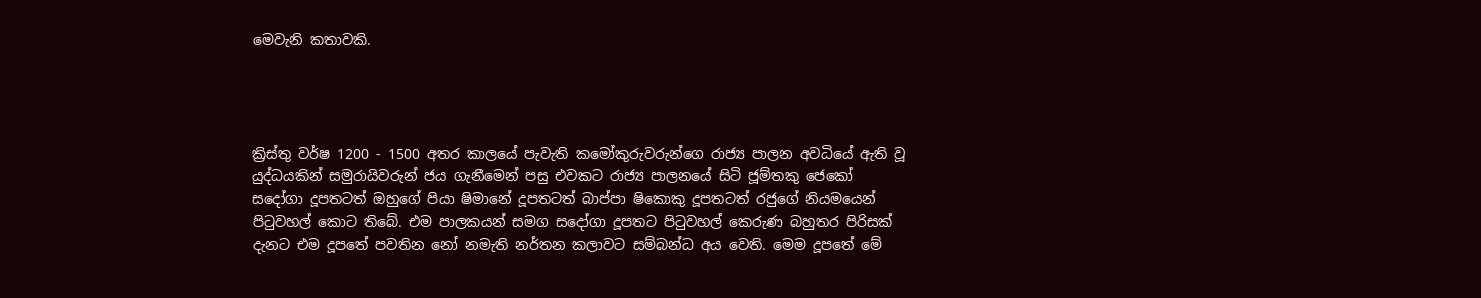මෙවැනි කතාවකි.




ක්‍රිස්තු වර්ෂ 1200 - 1500 අතර කාලයේ පැවැති කමෝකුරුවරුන්ගෙ රාජ්‍ය පාලන අවධියේ ඇති වූ යුද්ධයකින් සමුරායිවරුන් ජය ගැනීමෙන් පසු එවකට රාජ්‍ය පාලනයේ සිටි ජූම්තකු ජෙකෝ සදෝගා දූපතටත් ඔහුගේ පියා ෂිමානේ දූපතටත් බාප්පා ෂිකොකු දූපතටත් රජුගේ නියමයෙන් පිටුවහල් කොට තිබේ. එම පාලකයන් සමග සදෝගා දූපතට පිටුවහල් කෙරුණ බහුතර පිරිසක් දැනට එම දූපතේ පවතින නෝ නමැති නර්තන කලාවට සම්බන්ධ අය වෙති. මෙම දූපතේ මේ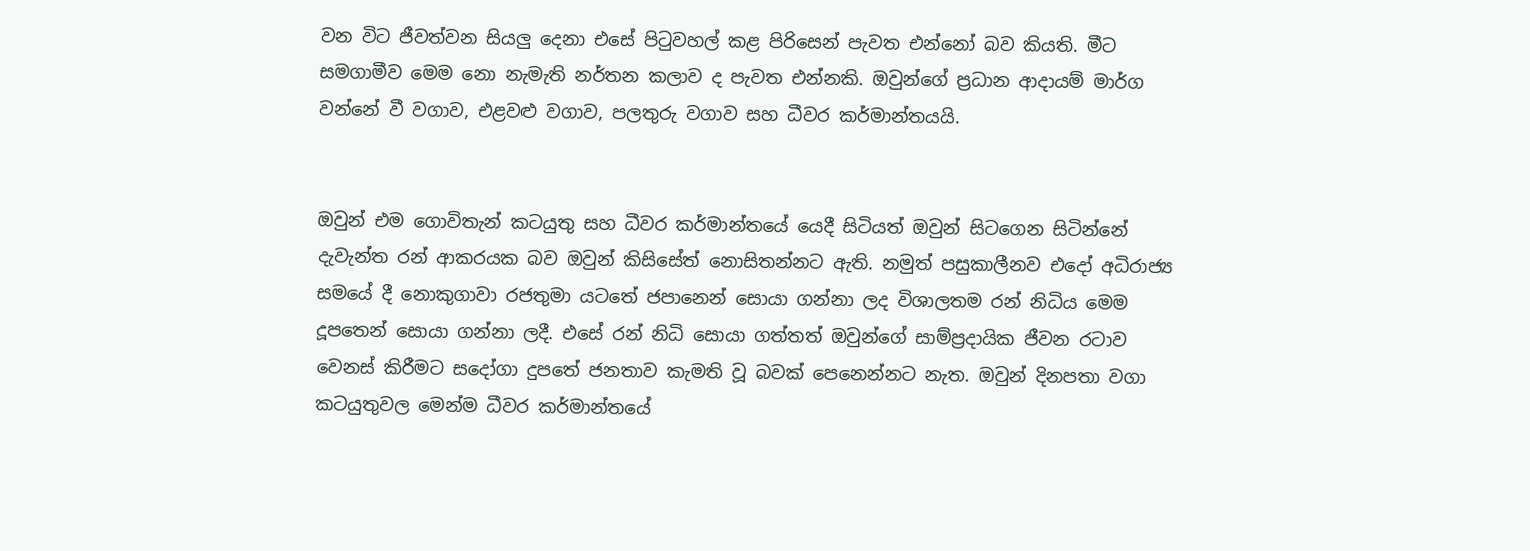වන විට ජීවත්වන සියලු‍ දෙනා එසේ පිටුවහල් කළ පිරිසෙන් පැවත එන්නෝ බව කියති. මීට සමගාමීව මෙම නො නැමැති නර්තන කලාව ද පැවත එන්නකි. ඔවුන්ගේ ප්‍රධාන ආදායම් මාර්ග වන්නේ වී වගාව, එළවළු වගාව, පලතුරු වගාව සහ ධීවර කර්මාන්තයයි.


ඔවුන් එම ගොවිතැන් කටයුතු සහ ධීවර කර්මාන්තයේ යෙදී සිටියත් ඔවුන් සිටගෙන සිටින්නේ දැවැන්ත රන් ආකරයක බව ඔවුන් කිසිසේත් නොසිතන්නට ඇති. නමුත් පසුකාලීනව එදෝ අධිරාජ්‍ය සමයේ දී නොකුගාවා රජතුමා යටතේ ජපානෙන් සොයා ගන්නා ලද විශාලතම රන් නිධිය මෙම දූපතෙන් සොයා ගන්නා ලදී. එසේ රන් නිධි සොයා ගත්තත් ඔවුන්ගේ සාම්ප්‍රදායික ජීවන රටාව වෙනස් කිරීමට සදෝගා දුපතේ ජනතාව කැමති වූ බවක් පෙනෙන්නට නැත. ඔවුන් දිනපතා වගා කටයුතුවල මෙන්ම ධීවර කර්මාන්තයේ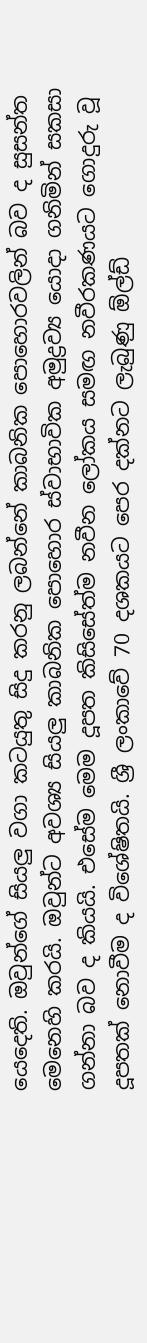යෙදෙති. ඔවුන්ගේ සියලු‍ වගා කටයුතු සිදු කරනු ලබන්නේ කාබනික පොහොරවලින් බව ද සුසන්ත මෙනෙහි කරයි. ඔවුන්ට අවශ්‍ය සියලු‍ කාබනික පොහොර ස්වාභාවික අමුද්‍රව්‍ය යොදා ගනිමින් සකසා ගන්නා බව ද කියයි. එසේම මෙම දූපත කිසිසේත්ම නවීන ලෝකය සමඟ නවීරකණයට ගොදුරු වූ දූපතක් නොවීම ද විශේෂිතයි. ශ්‍රී ලංකාවේ 70 දශකයට පෙර දක්නට ලැබුණු ඕල්ඩ්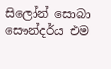සිලෝන් සොබා සෞන්දර්ය එම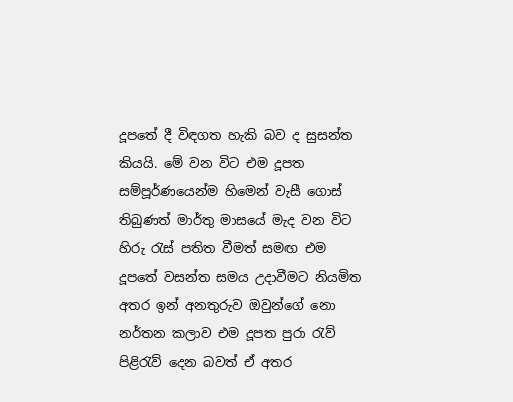දූපතේ දී විඳගත හැකි බව ද සුසන්ත කියයි. මේ වන විට එම දූපත සම්පූර්ණයෙන්ම හිමෙන් වැසී ගොස් තිබුණත් මාර්තු මාසයේ මැද වන විට හිරු රැස් පතිත වීමත් සමඟ එම දූපතේ වසන්ත සමය උදාවීමට නියමිත අතර ඉන් අනතුරුව ඔවුන්ගේ නො නර්තන කලාව එම දූපත පුරා රැව් පිළිරැව් දෙන බවත් ඒ අතර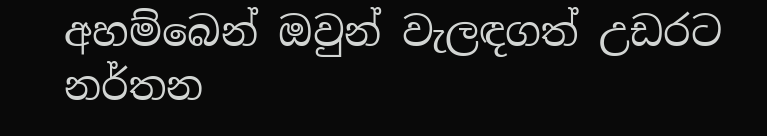අහම්බෙන් ඔවුන් වැලඳගත් උඩරට නර්තන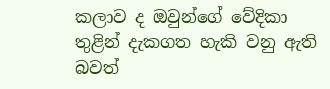කලාව ද ඔවුන්ගේ වේදිකා තුළින් දැකගත හැකි වනු ඇති බවත්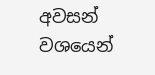අවසන් වශයෙන්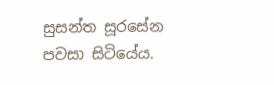සුසන්ත සූරසේන පවසා සිටියේය.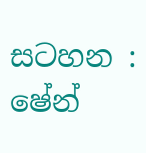සටහන : ෂේන්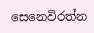සෙනෙවිරත්න